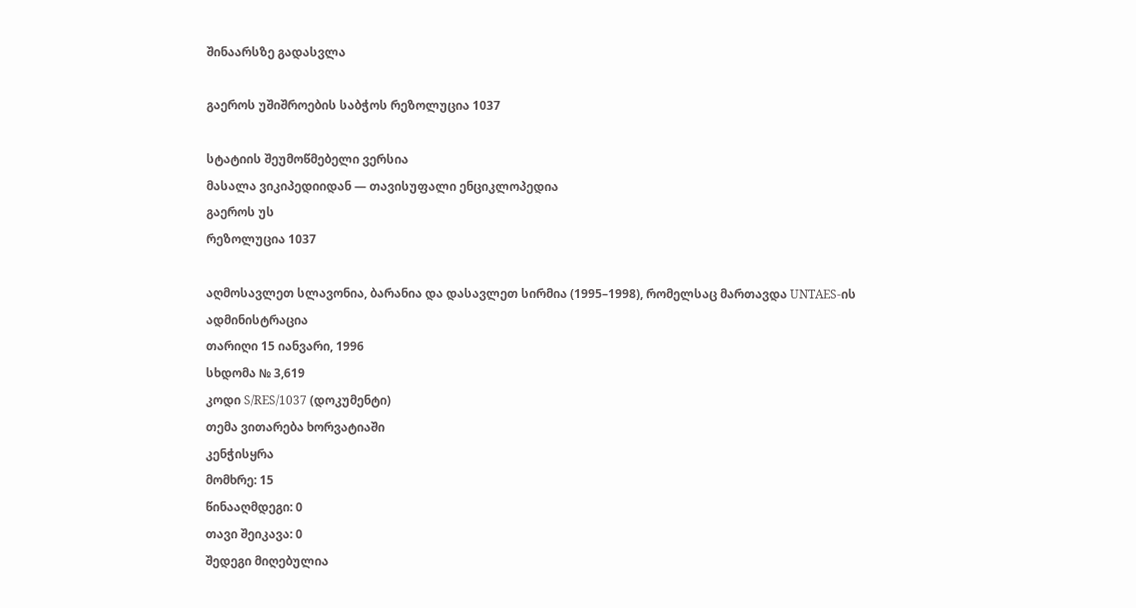შინაარსზე გადასვლა

გაეროს უშიშროების საბჭოს რეზოლუცია 1037

სტატიის შეუმოწმებელი ვერსია
მასალა ვიკიპედიიდან — თავისუფალი ენციკლოპედია
გაეროს უს
რეზოლუცია 1037

აღმოსავლეთ სლავონია, ბარანია და დასავლეთ სირმია (1995–1998), რომელსაც მართავდა UNTAES-ის ადმინისტრაცია
თარიღი 15 იანვარი, 1996
სხდომა № 3,619
კოდი S/RES/1037 (დოკუმენტი)
თემა ვითარება ხორვატიაში
კენჭისყრა
მომხრე: 15
წინააღმდეგი: 0
თავი შეიკავა: 0
შედეგი მიღებულია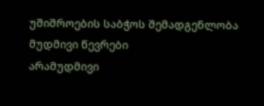უშიშროების საბჭოს შემადგენლობა
მუდმივი წევრები
არამუდმივი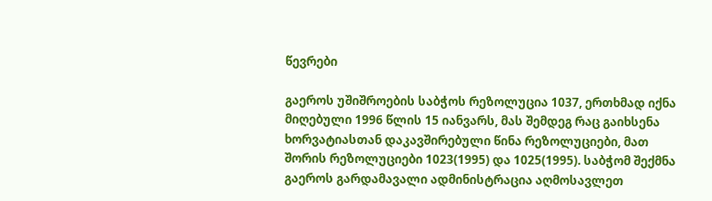წევრები

გაეროს უშიშროების საბჭოს რეზოლუცია 1037, ერთხმად იქნა მიღებული 1996 წლის 15 იანვარს, მას შემდეგ რაც გაიხსენა ხორვატიასთან დაკავშირებული წინა რეზოლუციები, მათ შორის რეზოლუციები 1023(1995) და 1025(1995). საბჭომ შექმნა გაეროს გარდამავალი ადმინისტრაცია აღმოსავლეთ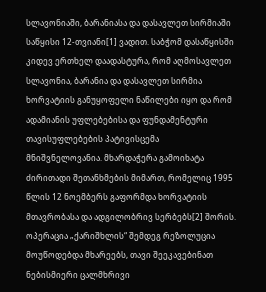სლავონიაში, ბარანიასა და დასავლეთ სირმიაში საწყისი 12-თვიანი[1] ვადით. საბჭომ დასაწყისში კიდევ ერთხელ დაადასტურა, რომ აღმოსავლეთ სლავონია, ბარანია და დასავლეთ სირმია ხორვატიის განუყოფელი ნაწილები იყო და რომ ადამიანის უფლებებისა და ფუნდამენტური თავისუფლებების პატივისცემა მნიშვნელოვანია. მხარდაჭერა გამოიხატა ძირითადი შეთანხმების მიმართ, რომელიც 1995 წლის 12 ნოემბერს გაფორმდა ხორვატიის მთავრობასა და ადგილობრივ სერბებს[2] შორის. ოპერაცია „ქარიშხლის“ შემდეგ რეზოლუცია მოუწოდებდა მხარეებს, თავი შეეკავებინათ ნებისმიერი ცალმხრივი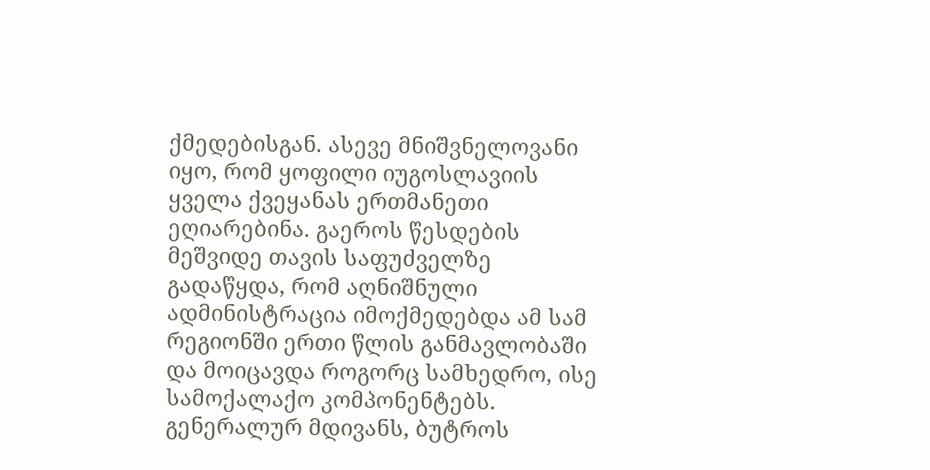ქმედებისგან. ასევე მნიშვნელოვანი იყო, რომ ყოფილი იუგოსლავიის ყველა ქვეყანას ერთმანეთი ეღიარებინა. გაეროს წესდების მეშვიდე თავის საფუძველზე გადაწყდა, რომ აღნიშნული ადმინისტრაცია იმოქმედებდა ამ სამ რეგიონში ერთი წლის განმავლობაში და მოიცავდა როგორც სამხედრო, ისე სამოქალაქო კომპონენტებს. გენერალურ მდივანს, ბუტროს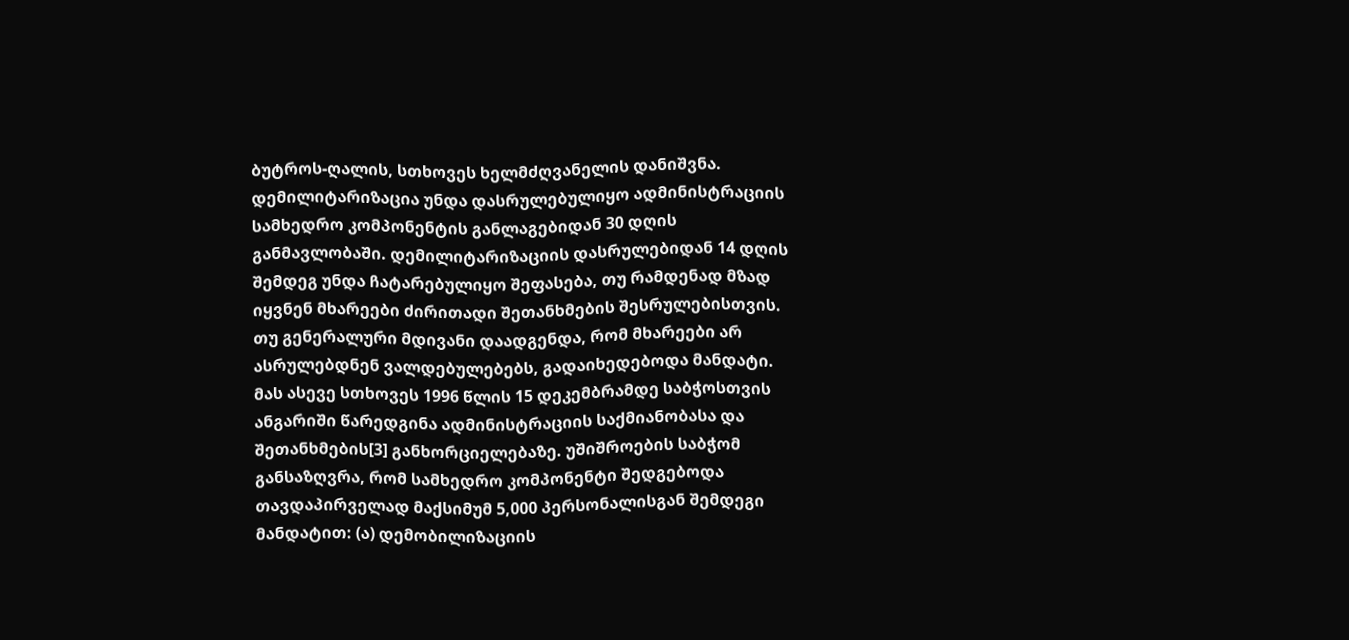ბუტროს-ღალის, სთხოვეს ხელმძღვანელის დანიშვნა. დემილიტარიზაცია უნდა დასრულებულიყო ადმინისტრაციის სამხედრო კომპონენტის განლაგებიდან 30 დღის განმავლობაში. დემილიტარიზაციის დასრულებიდან 14 დღის შემდეგ უნდა ჩატარებულიყო შეფასება, თუ რამდენად მზად იყვნენ მხარეები ძირითადი შეთანხმების შესრულებისთვის. თუ გენერალური მდივანი დაადგენდა, რომ მხარეები არ ასრულებდნენ ვალდებულებებს, გადაიხედებოდა მანდატი. მას ასევე სთხოვეს 1996 წლის 15 დეკემბრამდე საბჭოსთვის ანგარიში წარედგინა ადმინისტრაციის საქმიანობასა და შეთანხმების[3] განხორციელებაზე. უშიშროების საბჭომ განსაზღვრა, რომ სამხედრო კომპონენტი შედგებოდა თავდაპირველად მაქსიმუმ 5,000 პერსონალისგან შემდეგი მანდატით: (ა) დემობილიზაციის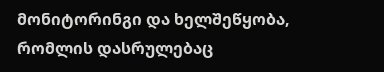მონიტორინგი და ხელშეწყობა, რომლის დასრულებაც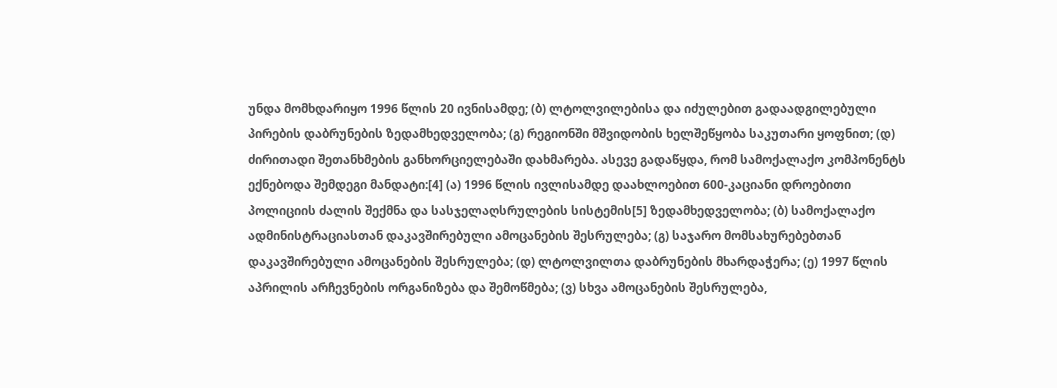უნდა მომხდარიყო 1996 წლის 20 ივნისამდე; (ბ) ლტოლვილებისა და იძულებით გადაადგილებული პირების დაბრუნების ზედამხედველობა; (გ) რეგიონში მშვიდობის ხელშეწყობა საკუთარი ყოფნით; (დ) ძირითადი შეთანხმების განხორციელებაში დახმარება. ასევე გადაწყდა, რომ სამოქალაქო კომპონენტს ექნებოდა შემდეგი მანდატი:[4] (ა) 1996 წლის ივლისამდე დაახლოებით 600-კაციანი დროებითი პოლიციის ძალის შექმნა და სასჯელაღსრულების სისტემის[5] ზედამხედველობა; (ბ) სამოქალაქო ადმინისტრაციასთან დაკავშირებული ამოცანების შესრულება; (გ) საჯარო მომსახურებებთან დაკავშირებული ამოცანების შესრულება; (დ) ლტოლვილთა დაბრუნების მხარდაჭერა; (ე) 1997 წლის აპრილის არჩევნების ორგანიზება და შემოწმება; (ვ) სხვა ამოცანების შესრულება,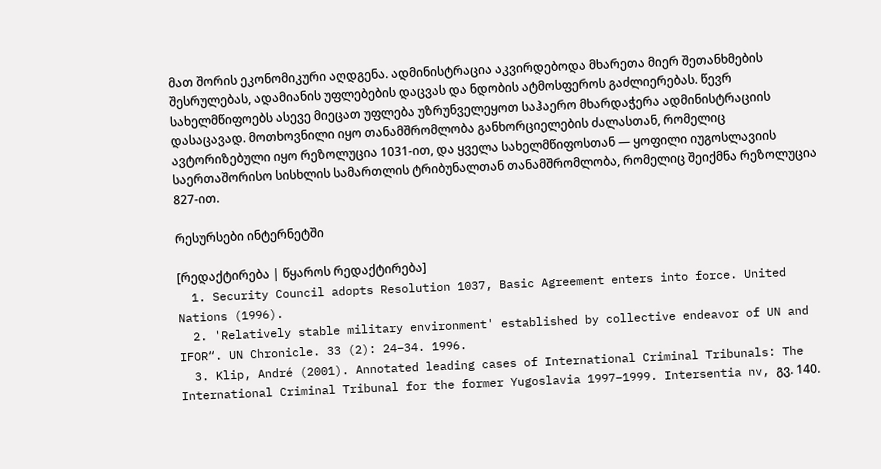მათ შორის ეკონომიკური აღდგენა. ადმინისტრაცია აკვირდებოდა მხარეთა მიერ შეთანხმების შესრულებას, ადამიანის უფლებების დაცვას და ნდობის ატმოსფეროს გაძლიერებას. წევრ სახელმწიფოებს ასევე მიეცათ უფლება უზრუნველეყოთ საჰაერო მხარდაჭერა ადმინისტრაციის დასაცავად. მოთხოვნილი იყო თანამშრომლობა განხორციელების ძალასთან, რომელიც ავტორიზებული იყო რეზოლუცია 1031-ით, და ყველა სახელმწიფოსთან — ყოფილი იუგოსლავიის საერთაშორისო სისხლის სამართლის ტრიბუნალთან თანამშრომლობა, რომელიც შეიქმნა რეზოლუცია 827-ით.

რესურსები ინტერნეტში

[რედაქტირება | წყაროს რედაქტირება]
  1. Security Council adopts Resolution 1037, Basic Agreement enters into force. United Nations (1996).
  2. 'Relatively stable military environment' established by collective endeavor of UN and IFOR“. UN Chronicle. 33 (2): 24–34. 1996.
  3. Klip, André (2001). Annotated leading cases of International Criminal Tribunals: The International Criminal Tribunal for the former Yugoslavia 1997–1999. Intersentia nv, გვ. 140.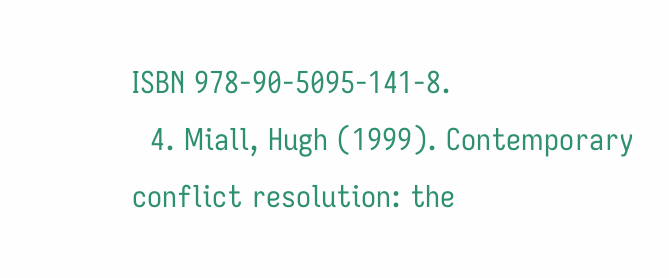ISBN 978-90-5095-141-8.
  4. Miall, Hugh (1999). Contemporary conflict resolution: the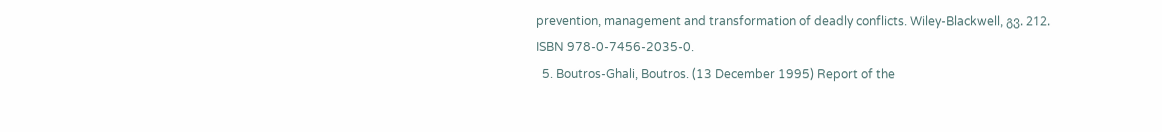prevention, management and transformation of deadly conflicts. Wiley-Blackwell, გვ. 212. ISBN 978-0-7456-2035-0.
  5. Boutros-Ghali, Boutros. (13 December 1995) Report of the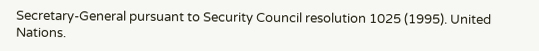Secretary-General pursuant to Security Council resolution 1025 (1995). United Nations.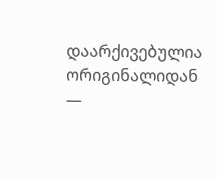დაარქივებულია ორიგინალიდან —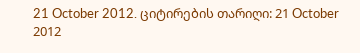21 October 2012. ციტირების თარიღი: 21 October 2012